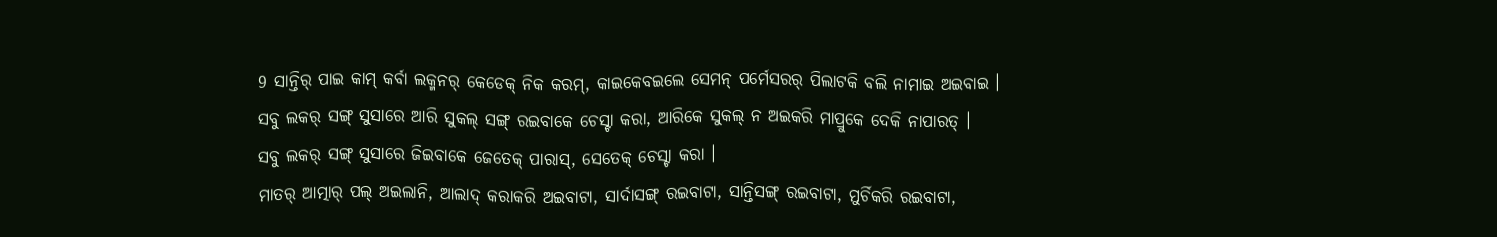9 ସାନ୍ତିର୍ ପାଇ କାମ୍ କର୍ବା ଲକ୍ମନର୍ କେଡେକ୍ ନିକ କରମ୍, କାଇକେବଇଲେ ସେମନ୍ ପର୍ମେସରର୍ ପିଲାଟକି ବଲି ନାମାଇ ଅଇବାଇ ।
ସବୁ ଲକର୍ ସଙ୍ଗ୍ ସୁସାରେ ଆରି ସୁକଲ୍ ସଙ୍ଗ୍ ରଇବାକେ ଚେସ୍ଟା କରା, ଆରିକେ ସୁକଲ୍ ନ ଅଇକରି ମାପ୍ରୁକେ ଦେକି ନାପାରତ୍ ।
ସବୁ ଲକର୍ ସଙ୍ଗ୍ ସୁସାରେ ଜିଇବାକେ ଜେତେକ୍ ପାରାସ୍, ସେତେକ୍ ଚେସ୍ଟା କରା ।
ମାତର୍ ଆତ୍ମାର୍ ପଲ୍ ଅଇଲାନି, ଆଲାଦ୍ କରାକରି ଅଇବାଟା, ସାର୍ଦାସଙ୍ଗ୍ ରଇବାଟା, ସାନ୍ତିସଙ୍ଗ୍ ରଇବାଟା, ମୁର୍ଚିକରି ରଇବାଟା,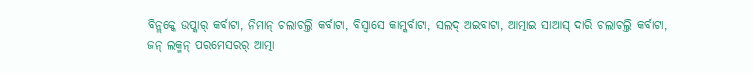ବିନ୍ଲକ୍କେ ଉପ୍କାର୍ କର୍ବାଟା, ନିମାନ୍ ଚଲାଚଲ୍ତି କର୍ବାଟା, ବିସ୍ବାସେ କାମ୍କର୍ବାଟା, ସଲଦ୍ ଅଇବାଟା, ଆତ୍ମାଇ ସାଆସ୍ ଦାରି ଚଲାଚଲ୍ତି କର୍ବାଟା,
ଜନ୍ ଲକ୍ମନ୍ ପରମେସରର୍ ଆତ୍ମା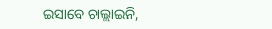ଇସାବେ ଚାଲ୍ଲାଇନି,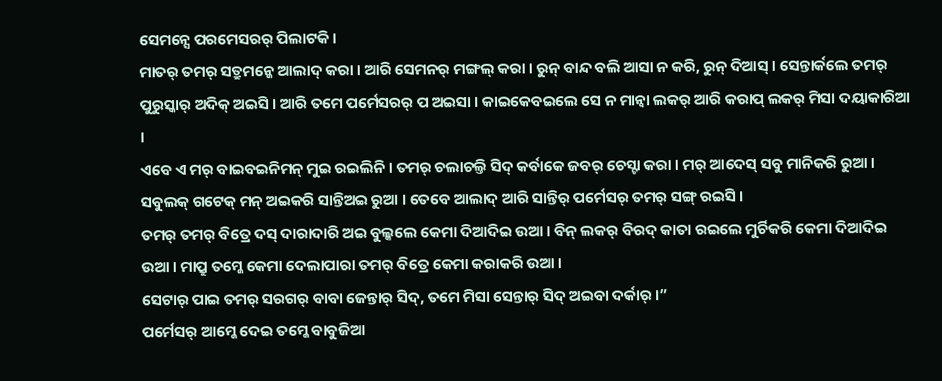ସେମନ୍ସେ ପରମେସରର୍ ପିଲାଟକି ।
ମାତର୍ ତମର୍ ସତ୍ରୁମନ୍କେ ଆଲାଦ୍ କରା । ଆରି ସେମନର୍ ମଙ୍ଗଲ୍ କରା । ରୁନ୍ ବାନ୍ଦ ବଲି ଆସା ନ କରି, ରୁନ୍ ଦିଆସ୍ । ସେନ୍ତାର୍କଲେ ତମର୍ ପୁରୁସ୍କାର୍ ଅଦିକ୍ ଅଇସି । ଆରି ତମେ ପର୍ମେସରର୍ ପ ଅଇସା । କାଇକେବଇଲେ ସେ ନ ମାନ୍ବା ଲକର୍ ଆରି କରାପ୍ ଲକର୍ ମିସା ଦୟାକାରିଆ ।
ଏବେ ଏ ମର୍ ବାଇବଇନିମନ୍ ମୁଇ ରଇଲିନି । ତମର୍ ଚଲାଚଲ୍ତି ସିଦ୍ କର୍ବାକେ ଜବର୍ ଚେସ୍ଟା କରା । ମର୍ ଆଦେସ୍ ସବୁ ମାନିକରି ରୁଆ । ସବୁଲକ୍ ଗଟେକ୍ ମନ୍ ଅଇକରି ସାନ୍ତିଅଇ ରୁଆ । ତେବେ ଆଲାଦ୍ ଆରି ସାନ୍ତିର୍ ପର୍ମେସର୍ ତମର୍ ସଙ୍ଗ୍ ରଇସି ।
ତମର୍ ତମର୍ ବିତ୍ରେ ଦସ୍ ଦାରାଦାରି ଅଇ ବୁଲ୍କଲେ କେମା ଦିଆଦିଇ ଉଆ । ବିନ୍ ଲକର୍ ବିରଦ୍ କାତା ରଇଲେ ମୁର୍ଚିକରି କେମା ଦିଆଦିଇ ଉଆ । ମାପ୍ରୁ ତମ୍କେ କେମା ଦେଲାପାରା ତମର୍ ବିତ୍ରେ କେମା କରାକରି ଉଆ ।
ସେଟାର୍ ପାଇ ତମର୍ ସରଗର୍ ବାବା ଜେନ୍ତାର୍ ସିଦ୍, ତମେ ମିସା ସେନ୍ତାର୍ ସିଦ୍ ଅଇବା ଦର୍କାର୍ ।”
ପର୍ମେସର୍ ଆମ୍କେ ଦେଇ ତମ୍କେ ବାବୁଜିଆ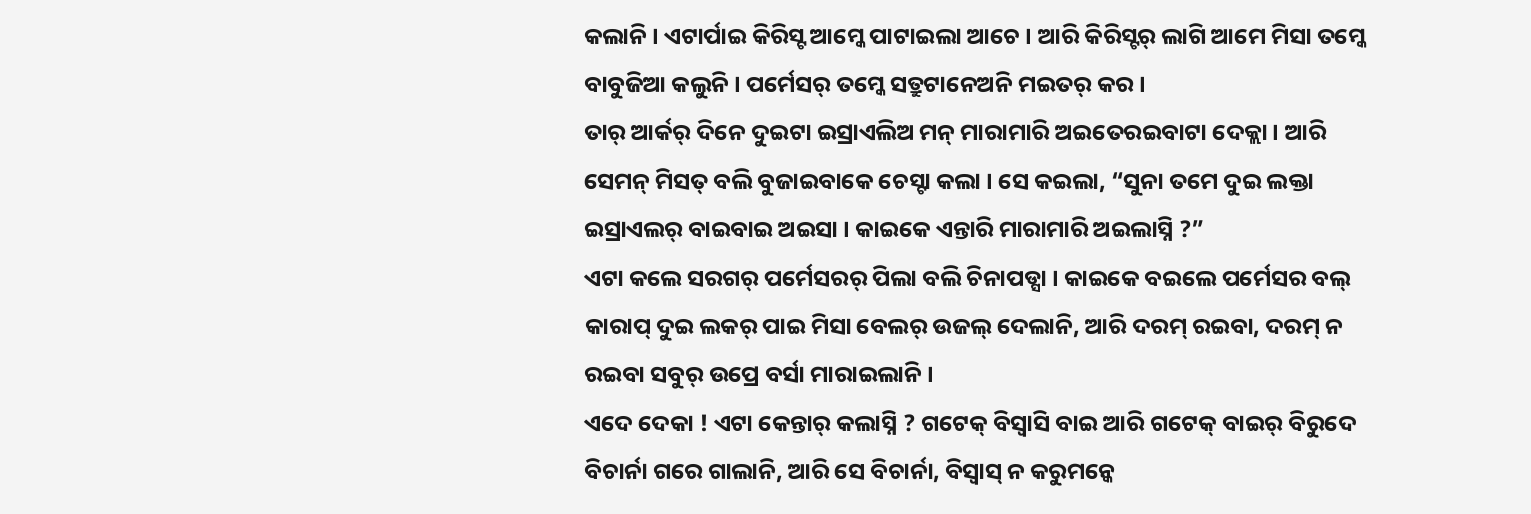କଲାନି । ଏଟାର୍ପାଇ କିରିସ୍ଟ ଆମ୍କେ ପାଟାଇଲା ଆଚେ । ଆରି କିରିସ୍ଟର୍ ଲାଗି ଆମେ ମିସା ତମ୍କେ ବାବୁଜିଆ କଲୁନି । ପର୍ମେସର୍ ତମ୍କେ ସତ୍ରୁଟାନେଅନି ମଇତର୍ କର ।
ତାର୍ ଆର୍କର୍ ଦିନେ ଦୁଇଟା ଇସ୍ରାଏଲିଅ ମନ୍ ମାରାମାରି ଅଇତେରଇବାଟା ଦେକ୍ଲା । ଆରି ସେମନ୍ ମିସତ୍ ବଲି ବୁଜାଇବାକେ ଚେସ୍ଟା କଲା । ସେ କଇଲା, “ସୁନା ତମେ ଦୁଇ ଲକ୍ତା ଇସ୍ରାଏଲର୍ ବାଇବାଇ ଅଇସା । କାଇକେ ଏନ୍ତାରି ମାରାମାରି ଅଇଲାସ୍ନି ?”
ଏଟା କଲେ ସରଗର୍ ପର୍ମେସରର୍ ପିଲା ବଲି ଚିନାପଡ୍ସା । କାଇକେ ବଇଲେ ପର୍ମେସର ବଲ୍ କାରାପ୍ ଦୁଇ ଲକର୍ ପାଇ ମିସା ବେଲର୍ ଉଜଲ୍ ଦେଲାନି, ଆରି ଦରମ୍ ରଇବା, ଦରମ୍ ନ ରଇବା ସବୁର୍ ଉପ୍ରେ ବର୍ସା ମାରାଇଲାନି ।
ଏଦେ ଦେକା ! ଏଟା କେନ୍ତାର୍ କଲାସ୍ନି ? ଗଟେକ୍ ବିସ୍ବାସି ବାଇ ଆରି ଗଟେକ୍ ବାଇର୍ ବିରୁଦେ ବିଚାର୍ନା ଗରେ ଗାଲାନି, ଆରି ସେ ବିଚାର୍ନା, ବିସ୍ବାସ୍ ନ କରୁମନ୍କେ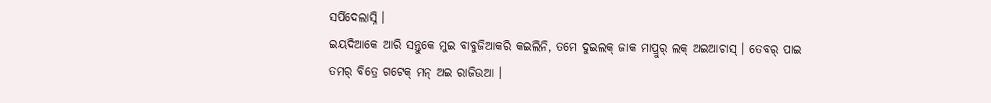ସର୍ପିଦେଲାସ୍ନି ।
ଇୟଦିଆକେ ଆରି ସନ୍ତୁକେ ମୁଇ ବାବୁଜିଆକରି କଇଲିନି, ତମେ ଦୁଇଲକ୍ ଜାକ ମାପ୍ରୁର୍ ଲକ୍ ଅଇଆଚାସ୍ । ତେବର୍ ପାଇ ତମର୍ ବିତ୍ରେ ଗଟେକ୍ ମନ୍ ଅଇ ରାଜିଉଆ ।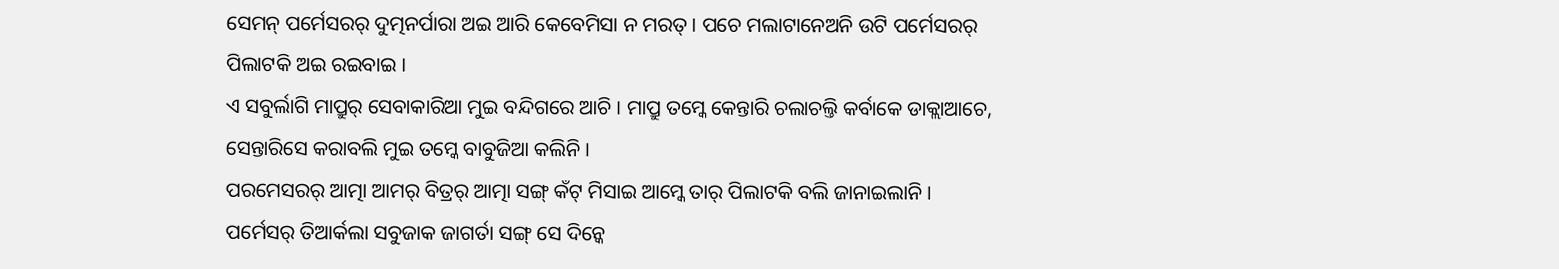ସେମନ୍ ପର୍ମେସରର୍ ଦୁତ୍ମନର୍ପାରା ଅଇ ଆରି କେବେମିସା ନ ମରତ୍ । ପଚେ ମଲାଟାନେଅନି ଉଟି ପର୍ମେସରର୍ ପିଲାଟକି ଅଇ ରଇବାଇ ।
ଏ ସବୁର୍ଲାଗି ମାପ୍ରୁର୍ ସେବାକାରିଆ ମୁଇ ବନ୍ଦିଗରେ ଆଚି । ମାପ୍ରୁ ତମ୍କେ କେନ୍ତାରି ଚଲାଚଲ୍ତି କର୍ବାକେ ଡାକ୍ଲାଆଚେ, ସେନ୍ତାରିସେ କରାବଲି ମୁଇ ତମ୍କେ ବାବୁଜିଆ କଲିନି ।
ପରମେସରର୍ ଆତ୍ମା ଆମର୍ ବିତ୍ରର୍ ଆତ୍ମା ସଙ୍ଗ୍ କଁଟ୍ ମିସାଇ ଆମ୍କେ ତାର୍ ପିଲାଟକି ବଲି ଜାନାଇଲାନି ।
ପର୍ମେସର୍ ତିଆର୍କଲା ସବୁଜାକ ଜାଗର୍ତା ସଙ୍ଗ୍ ସେ ଦିନ୍କେ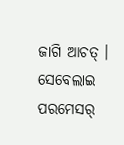ଜାଗି ଆଚତ୍ । ସେବେଲାଇ ପରମେସର୍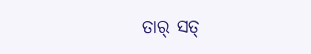ତାର୍ ସତ୍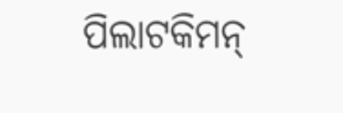ପିଲାଟକିମନ୍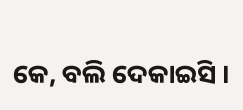କେ, ବଲି ଦେକାଇସି ।